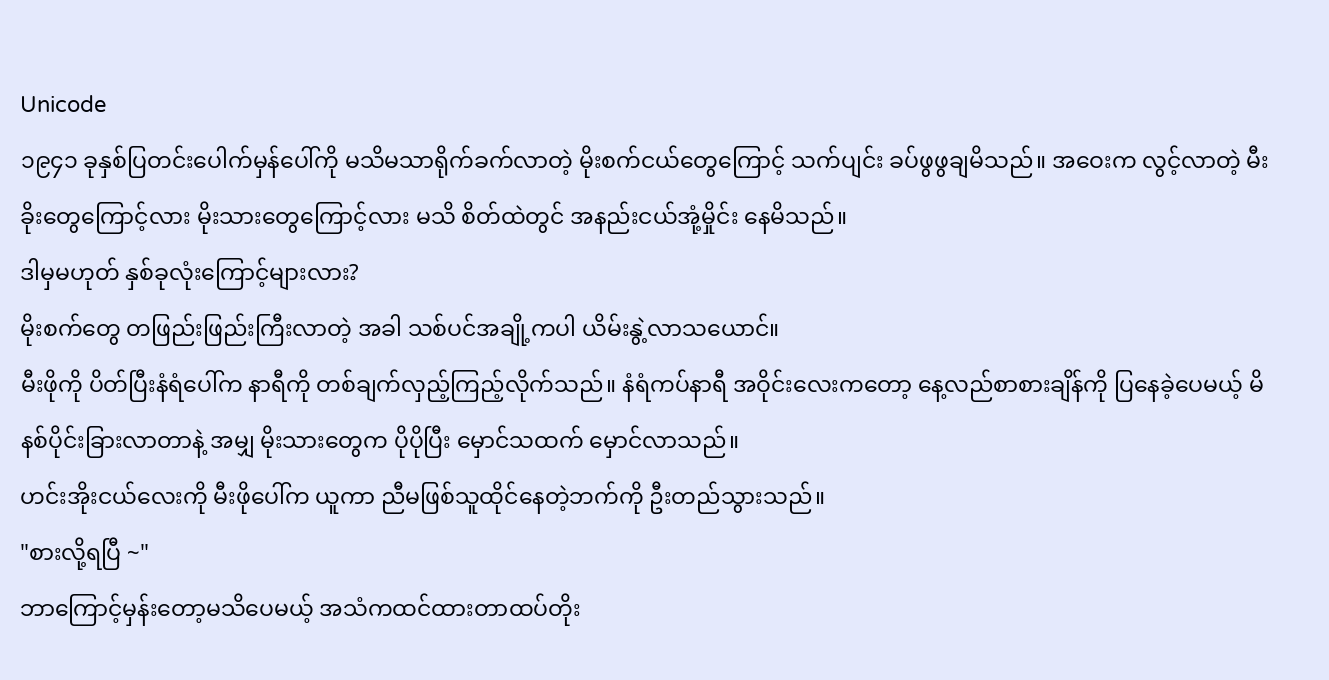Unicode
၁၉၄၁ ခုနှစ်ပြတင်းပေါက်မှန်ပေါ်ကို မသိမသာရိုက်ခက်လာတဲ့ မိုးစက်ငယ်တွေကြောင့် သက်ပျင်း ခပ်ဖွဖွချမိသည်။ အဝေးက လွင့်လာတဲ့ မီးခိုးတွေကြောင့်လား မိုးသားတွေကြောင့်လား မသိ စိတ်ထဲတွင် အနည်းငယ်အုံ့မှိုင်း နေမိသည်။
ဒါမှမဟုတ် နှစ်ခုလုံးကြောင့်များလား?
မိုးစက်တွေ တဖြည်းဖြည်းကြီးလာတဲ့ အခါ သစ်ပင်အချို့ကပါ ယိမ်းနွဲ့လာသယောင်။
မီးဖိုကို ပိတ်ပြီးနံရံပေါ်က နာရီကို တစ်ချက်လှည့်ကြည့်လိုက်သည်။ နံရံကပ်နာရီ အဝိုင်းလေးကတော့ နေ့လည်စာစားချိန်ကို ပြနေခဲ့ပေမယ့် မိနစ်ပိုင်းခြားလာတာနဲ့ အမျှ မိုးသားတွေက ပိုပိုပြီး မှောင်သထက် မှောင်လာသည်။
ဟင်းအိုးငယ်လေးကို မီးဖိုပေါ်က ယူကာ ညီမဖြစ်သူထိုင်နေတဲ့ဘက်ကို ဦးတည်သွားသည်။
"စားလို့ရပြီ ~"
ဘာကြောင့်မှန်းတော့မသိပေမယ့် အသံကထင်ထားတာထပ်တိုး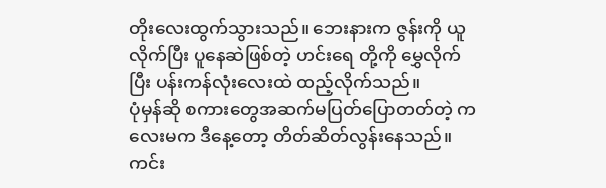တိုးလေးထွက်သွားသည်။ ဘေးနားက ဇွန်းကို ယူလိုက်ပြီး ပူနေဆဲဖြစ်တဲ့ ဟင်းရေ တို့ကို မွှေလိုက်ပြီး ပန်းကန်လုံးလေးထဲ ထည့်လိုက်သည်။
ပုံမှန်ဆို စကားတွေအဆက်မပြတ်ပြောတတ်တဲ့ ကလေးမက ဒီနေ့တော့ တိတ်ဆိတ်လွန်းနေသည်။ ကင်း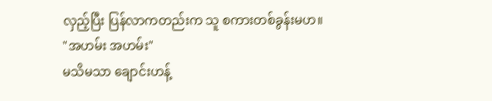လှည့်ပြီး ပြန်လာကတည်းက သူ စကားတစ်ခွန်းမဟ။
"အဟမ်း အဟမ်း"
မသိမသာ ချောင်းဟန့်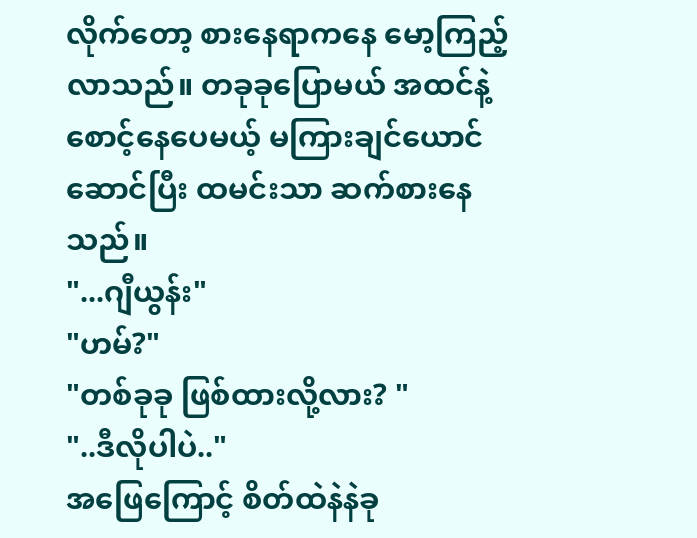လိုက်တော့ စားနေရာကနေ မော့ကြည့်လာသည်။ တခုခုပြောမယ် အထင်နဲ့ စောင့်နေပေမယ့် မကြားချင်ယောင်ဆောင်ပြီး ထမင်းသာ ဆက်စားနေသည်။
"...ဂျီယွန်း"
"ဟမ်?"
"တစ်ခုခု ဖြစ်ထားလို့လား? "
"..ဒီလိုပါပဲ.."
အဖြေကြောင့် စိတ်ထဲနဲနဲခု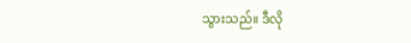သွားသည်။ ဒီလို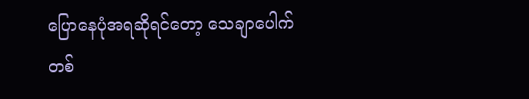ပြောနေပုံအရဆိုရင်တော့ သေချာပေါက် တစ်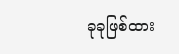ခုခုဖြစ်ထား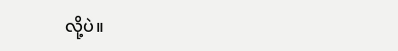လို့ပဲ။